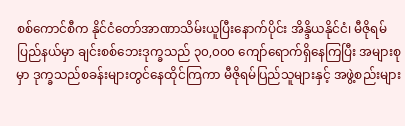စစ်ကောင်စီက နိုင်ငံတော်အာဏာသိမ်းယူပြီးနောက်ပိုင်း အိန္ဒိယနိုင်ငံ၊ မီဇိုရမ်ပြည်နယ်မှာ ချင်းစစ်ဘေးဒုက္ခသည် ၃၀,၀၀၀ ကျော်ရောက်ရှိနေကြပြီး အများစုမှာ ဒုက္ခသည်စခန်းများတွင်နေထိုင်ကြကာ မီဇိုရမ်ပြည်သူများနှင့် အဖွဲ့စည်းများ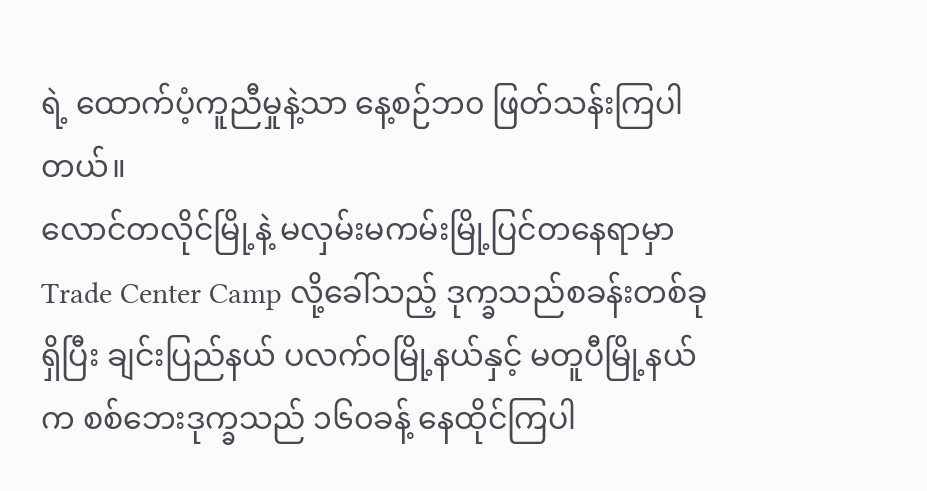ရဲ့ ထောက်ပံ့ကူညီမှုနဲ့သာ နေ့စဉ်ဘ၀ ဖြတ်သန်းကြပါတယ်။
လောင်တလိုင်မြို့နဲ့ မလှမ်းမကမ်းမြို့ပြင်တနေရာမှာ Trade Center Camp လို့ခေါ်သည့် ဒုက္ခသည်စခန်းတစ်ခုရှိပြီး ချင်းပြည်နယ် ပလက်ဝမြို့နယ်နှင့် မတူပီမြို့နယ်က စစ်ဘေးဒုက္ခသည် ၁၆၀ခန့် နေထိုင်ကြပါ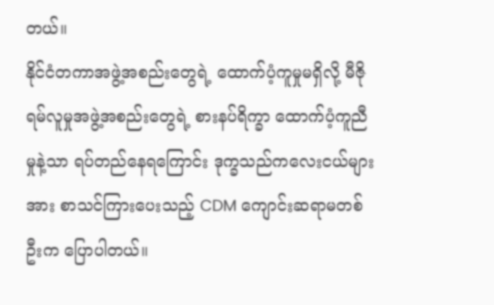တယ်။
နိုင်ငံတကာအဖွဲ့အစည်းတွေရဲ့ ထောက်ပံ့ကူမှုမရှိလို့ မီဇိုရမ်လူမှုအဖွဲ့အစည်းတွေရဲ့ စားနပ်ရိက္ခာ ထောက်ပံ့ကူညီမှုနဲ့သာ ရပ်တည်နေရကြောင်း ဒုက္ခသည်ကလေးငယ်များအား စာသင်ကြားပေးသည့် CDM ကျောင်းဆရာမတစ်ဦးက ပြောပါတယ်။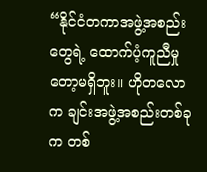“နိုင်ငံတကာအဖွဲ့အစည်းတွေရဲ့ ထောက်ပံ့ကူညီမှုတော့မရှိဘူး။ ဟိုတလောက ချင်းအဖွဲ့အစည်းတစ်ခုက တစ်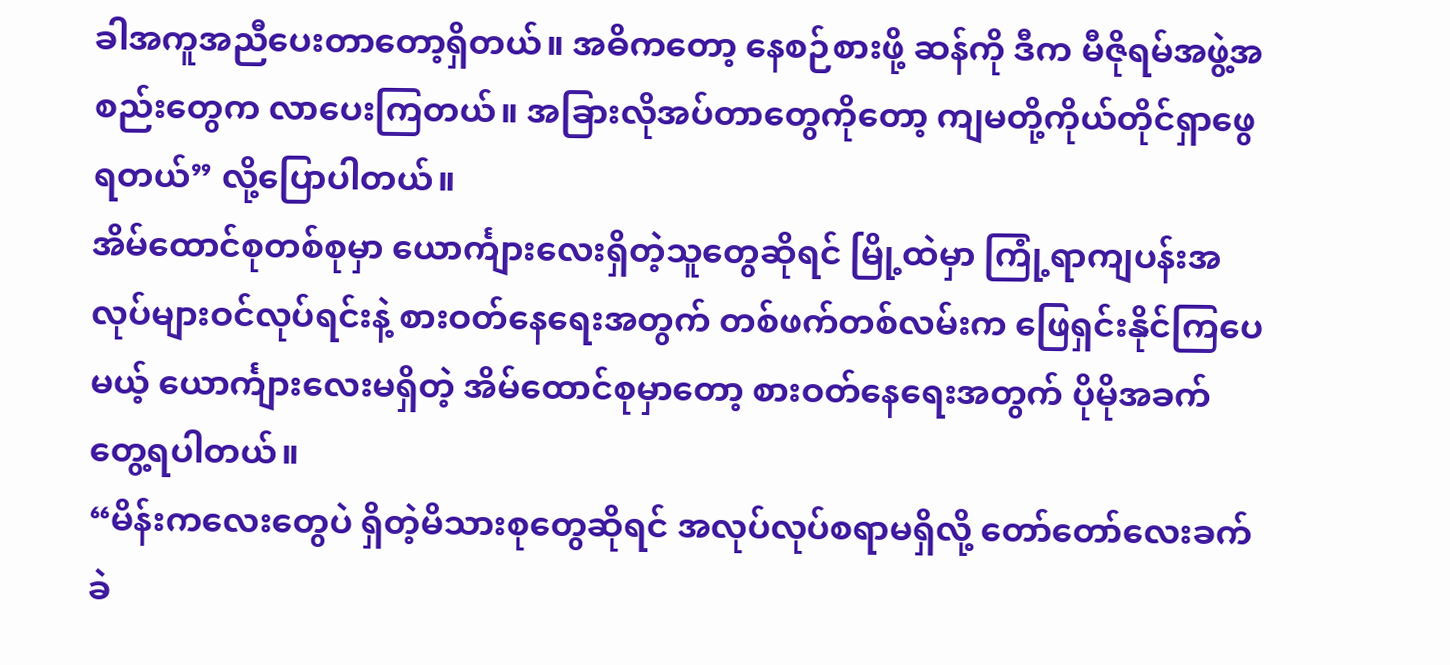ခါအကူအညီပေးတာတော့ရှိတယ်။ အဓိကတော့ နေစဉ်စားဖို့ ဆန်ကို ဒီက မီဇိုရမ်အဖွဲ့အစည်းတွေက လာပေးကြတယ်။ အခြားလိုအပ်တာတွေကိုတော့ ကျမတို့ကိုယ်တိုင်ရှာဖွေရတယ်” လို့ပြောပါတယ်။
အိမ်ထောင်စုတစ်စုမှာ ယောင်္ကျားလေးရှိတဲ့သူတွေဆိုရင် မြို့ထဲမှာ ကြုံ့ရာကျပန်းအလုပ်များဝင်လုပ်ရင်းနဲ့ စားဝတ်နေရေးအတွက် တစ်ဖက်တစ်လမ်းက ဖြေရှင်းနိုင်ကြပေမယ့် ယောင်္ကျားလေးမရှိတဲ့ အိမ်ထောင်စုမှာတော့ စားဝတ်နေရေးအတွက် ပိုမိုအခက်တွေ့ရပါတယ်။
“မိန်းကလေးတွေပဲ ရှိတဲ့မိသားစုတွေဆိုရင် အလုပ်လုပ်စရာမရှိလို့ တော်တော်လေးခက်ခဲ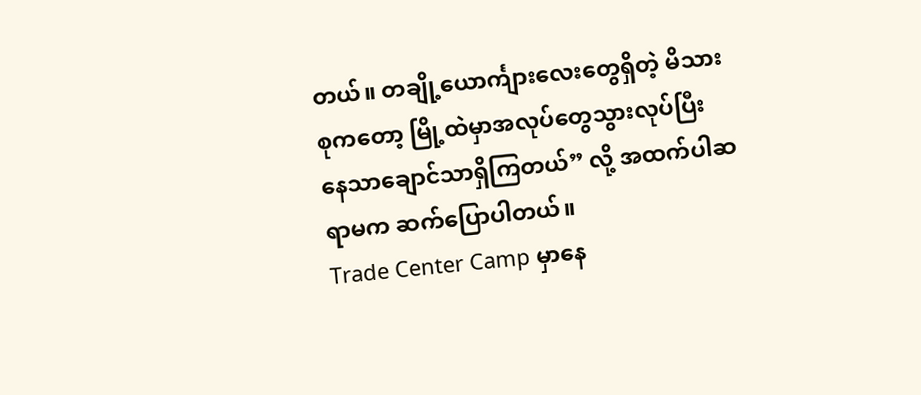တယ်။ တချို့ယောင်္ကျားလေးတွေရှိတဲ့ မိသားစုကတော့ မြို့ထဲမှာအလုပ်တွေသွားလုပ်ပြီး နေသာချောင်သာရှိကြတယ်” လို့ အထက်ပါဆရာမက ဆက်ပြောပါတယ်။
Trade Center Camp မှာနေ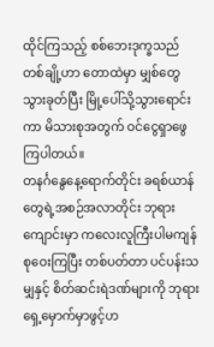ထိုင်ကြသည့် စစ်ဘေးဒုက္ခသည်တစ်ချို့ဟာ တောထဲမှာ မျှစ်တွေသွားခုတ်ပြီး မြို့ပေါ်သို့သွားရောင်းကာ မိသားစုအတွက် ဝင်ငွေရှာဖွေ ကြပါတယ်။
တနင်္ဂနွေနေ့ရောက်တိုင်း ခရစ်ယာန်တွေရဲ့အစဉ်အလာတိုင်း ဘုရားကျောင်းမှာ ကလေးလူကြီးပါမကျန် စုဝေးကြပြီး တစ်ပတ်တာ ပင်ပန်းသမျှနှင့် စိတ်ဆင်းရဲဒဏ်များကို ဘုရားရှေ့မှောက်မှာဖွင့်ဟ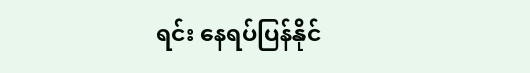ရင်း နေရပ်ပြန်နိုင်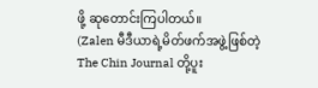ဖို့ ဆုတောင်းကြပါတယ်။
(Zalen မီဒီယာရဲ့မိတ်ဖက်အဖွဲ့ဖြစ်တဲ့ The Chin Journal တို့ပူး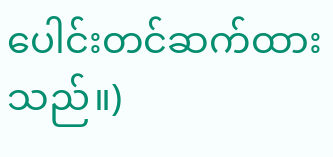ပေါင်းတင်ဆက်ထားသည်။)